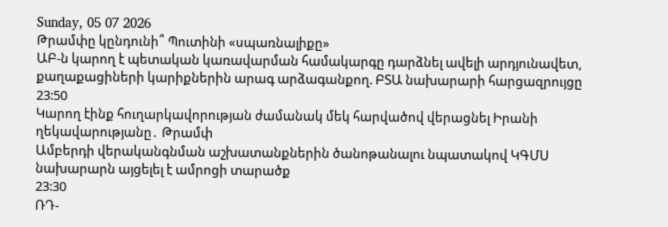Sunday, 05 07 2026
Թրամփը կընդունի՞ Պուտինի «սպառնալիքը»
ԱԲ-ն կարող է պետական կառավարման համակարգը դարձնել ավելի արդյունավետ, քաղաքացիների կարիքներին արագ արձագանքող. ԲՏԱ նախարարի հարցազրույցը
23:50
Կարող էինք հուղարկավորության ժամանակ մեկ հարվածով վերացնել Իրանի ղեկավարությանը․ Թրամփ
Ամբերդի վերականգնման աշխատանքներին ծանոթանալու նպատակով ԿԳՄՍ նախարարն այցելել է ամրոցի տարածք
23:30
ՌԴ-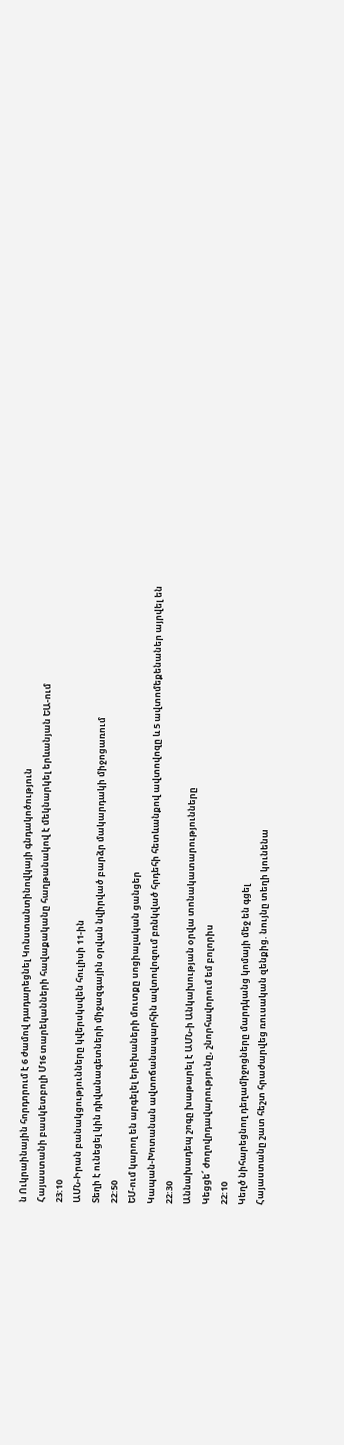ն Ուկրաինային հորդորում է 6 ժամով դադարեցնել Կոնստանտինովկայի գնդակոծություն
Հայաստանի բասկետբոլի Մ16 տարեկանների հավաքականը հաղթանակով է մեկնարկել երևանյան ԵԱ-ում
23:10
ԱՄՆ-Իրան բանակցությունները կվերսկսվեն հուլիսի 11-ին
Տեղի է ունեցել կին դիվանագետների միջազգային օրվան նվիրված բարձր մակարդակի միջոցառում
22:50
ԵՄ-ում կարող են արգելել երեխաների մուտքը սոցիալական ցանցեր
Կապան-Խոտանան ավտոճանապարհին ավտովոզում բռնկված հրդեհի հետևանքով ավտովոզը և 5 ավտոմեքենաներ այրվել են
22:30
Աննախադեպ շոգը խաթարել է ԱՄՆ-ի Անկախության օրվա տոնակատարությունները
Կեցցե՜ ժողովրդավարությունը, շնորհավորում եմ բոլորիս
22:10
Կեղծ նիհարեցնող դեղամիջոցները մարդկանց կոմայի մեջ են գցել
Հայաստանը շատ հեշտ հրաժարվեց ռուսական զենքից. նույնը տեղի կունենա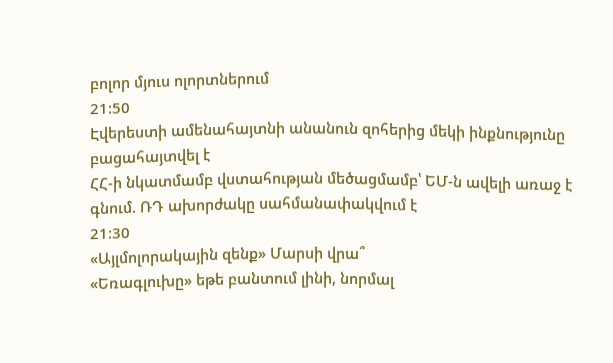բոլոր մյուս ոլորտներում
21:50
Էվերեստի ամենահայտնի անանուն զոհերից մեկի ինքնությունը բացահայտվել է
ՀՀ-ի նկատմամբ վստահության մեծացմամբ՝ ԵՄ-ն ավելի առաջ է գնում. ՌԴ ախորժակը սահմանափակվում է
21:30
«Այլմոլորակային զենք» Մարսի վրա՞
«Եռագլուխը» եթե բանտում լինի, նորմալ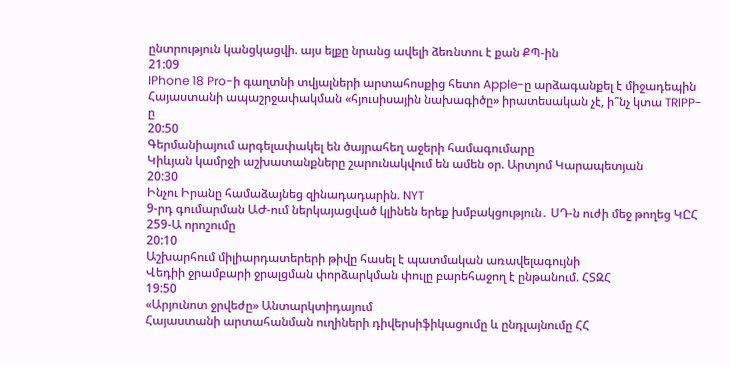ընտրություն կանցկացվի. այս ելքը նրանց ավելի ձեռնտու է քան ՔՊ-ին
21:09
IPhone 18 Pro-ի գաղտնի տվյալների արտահոսքից հետո Apple-ը արձագանքել է միջադեպին
Հայաստանի ապաշրջափակման «հյուսիսային նախագիծը» իրատեսական չէ, ի՞նչ կտա TRIPP-ը
20:50
Գերմանիայում արգելափակել են ծայրահեղ աջերի համագումարը
Կիևյան կամրջի աշխատանքները շարունակվում են ամեն օր. Արտյոմ Կարապետյան
20:30
Ինչու Իրանը համաձայնեց զինադադարին. NYT
9-րդ գումարման ԱԺ-ում ներկայացված կլինեն երեք խմբակցություն․ ՍԴ-ն ուժի մեջ թողեց ԿԸՀ 259-Ա որոշումը
20:10
Աշխարհում միլիարդատերերի թիվը հասել է պատմական առավելագույնի
Վեդիի ջրամբարի ջրալցման փորձարկման փուլը բարեհաջող է ընթանում. ՀՏԶՀ
19:50
«Արյունոտ ջրվեժը» Անտարկտիդայում
Հայաստանի արտահանման ուղիների դիվերսիֆիկացումը և ընդլայնումը ՀՀ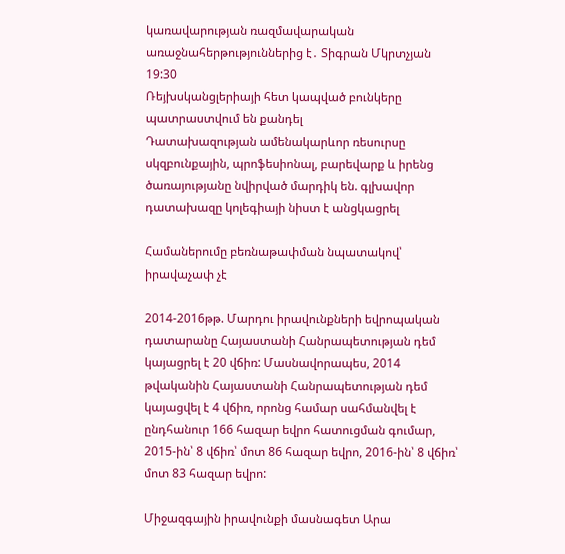կառավարության ռազմավարական առաջնահերթություններից է․ Տիգրան Մկրտչյան
19:30
Ռեյխսկանցլերիայի հետ կապված բունկերը պատրաստվում են քանդել
Դատախազության ամենակարևոր ռեսուրսը սկզբունքային, պրոֆեսիոնալ, բարեվարք և իրենց ծառայությանը նվիրված մարդիկ են. գլխավոր դատախազը կոլեգիայի նիստ է անցկացրել

Համաներումը բեռնաթափման նպատակով՝ իրավաչափ չէ

2014-2016թթ. Մարդու իրավունքների եվրոպական դատարանը Հայաստանի Հանրապետության դեմ կայացրել է 20 վճիռ: Մասնավորապես, 2014 թվականին Հայաստանի Հանրապետության դեմ կայացվել է 4 վճիռ, որոնց համար սահմանվել է ընդհանուր 166 հազար եվրո հատուցման գումար, 2015-ին՝ 8 վճիռ՝ մոտ 86 հազար եվրո, 2016-ին՝ 8 վճիռ՝ մոտ 83 հազար եվրո:

Միջազգային իրավունքի մասնագետ Արա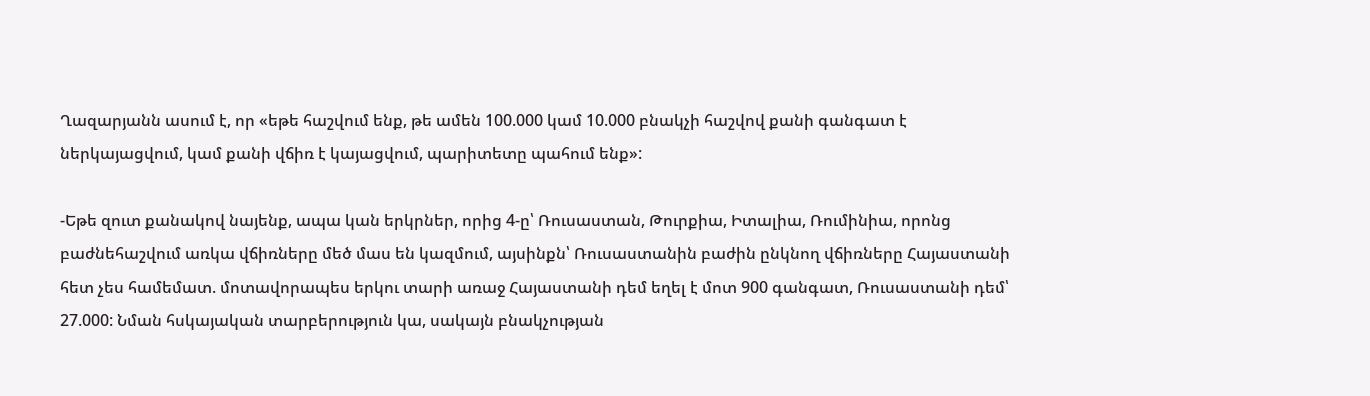Ղազարյանն ասում է, որ «եթե հաշվում ենք, թե ամեն 100.000 կամ 10.000 բնակչի հաշվով քանի գանգատ է ներկայացվում, կամ քանի վճիռ է կայացվում, պարիտետը պահում ենք»:

-Եթե զուտ քանակով նայենք, ապա կան երկրներ, որից 4-ը՝ Ռուսաստան, Թուրքիա, Իտալիա, Ռումինիա, որոնց բաժնեհաշվում առկա վճիռները մեծ մաս են կազմում, այսինքն՝ Ռուսաստանին բաժին ընկնող վճիռները Հայաստանի հետ չես համեմատ. մոտավորապես երկու տարի առաջ Հայաստանի դեմ եղել է մոտ 900 գանգատ, Ռուսաստանի դեմ՝ 27.000: Նման հսկայական տարբերություն կա, սակայն բնակչության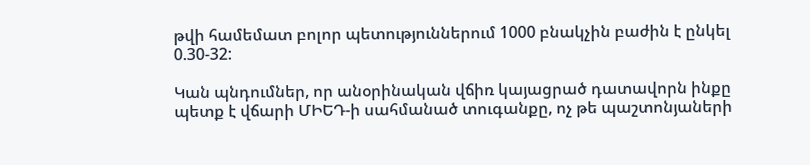թվի համեմատ բոլոր պետություններում 1000 բնակչին բաժին է ընկել 0.30-32:

Կան պնդումներ, որ անօրինական վճիռ կայացրած դատավորն ինքը պետք է վճարի ՄԻԵԴ-ի սահմանած տուգանքը, ոչ թե պաշտոնյաների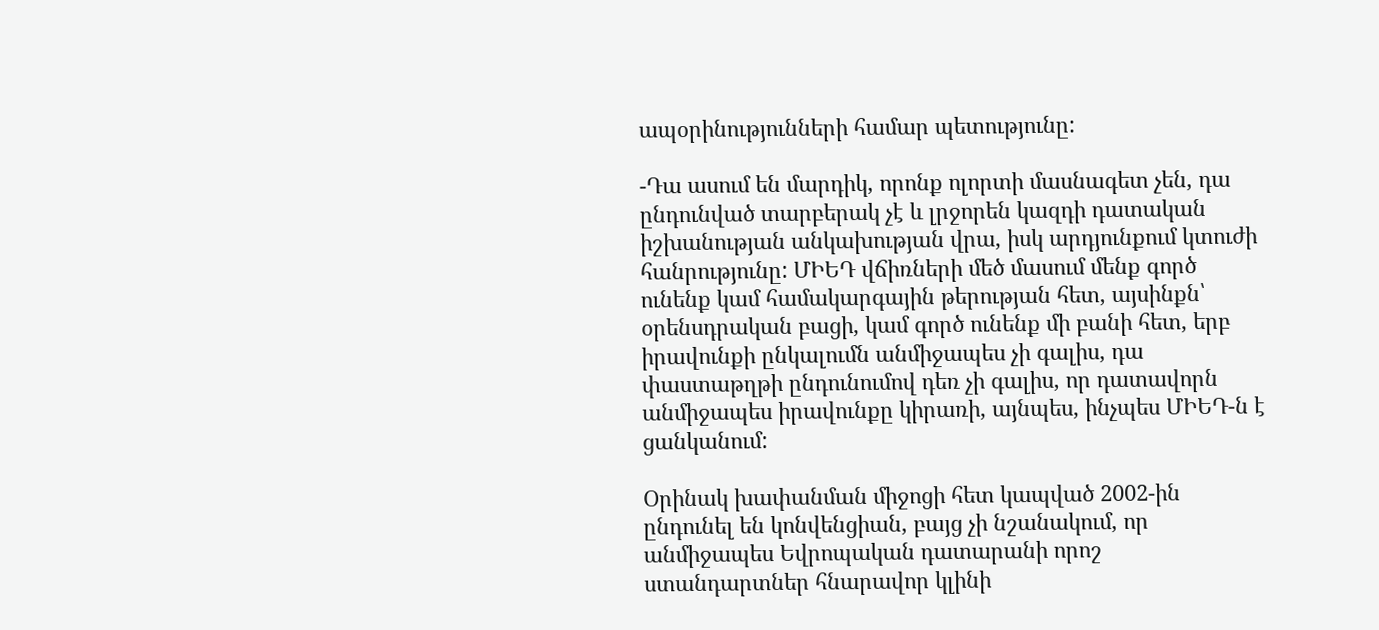ապօրինությունների համար պետությունը:

-Դա ասում են մարդիկ, որոնք ոլորտի մասնագետ չեն, դա ընդունված տարբերակ չէ և լրջորեն կազդի դատական իշխանության անկախության վրա, իսկ արդյունքում կտուժի հանրությունը: ՄԻԵԴ վճիռների մեծ մասում մենք գործ ունենք կամ համակարգային թերության հետ, այսինքն՝ օրենսդրական բացի, կամ գործ ունենք մի բանի հետ, երբ իրավունքի ընկալումն անմիջապես չի գալիս, դա փաստաթղթի ընդունումով դեռ չի գալիս, որ դատավորն անմիջապես իրավունքը կիրառի, այնպես, ինչպես ՄԻԵԴ-ն է ցանկանում:

Օրինակ խափանման միջոցի հետ կապված 2002-ին ընդունել են կոնվենցիան, բայց չի նշանակում, որ անմիջապես Եվրոպական դատարանի որոշ ստանդարտներ հնարավոր կլինի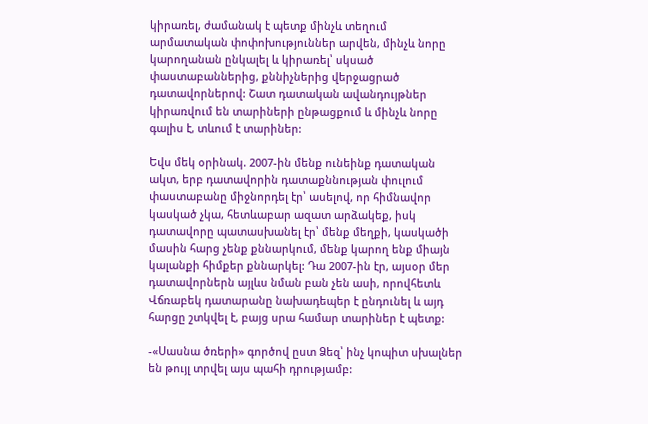կիրառել, ժամանակ է պետք մինչև տեղում արմատական փոփոխություններ արվեն, մինչև նորը կարողանան ընկալել և կիրառել՝ սկսած փաստաբաններից, քննիչներից վերջացրած դատավորներով: Շատ դատական ավանդույթներ կիրառվում են տարիների ընթացքում և մինչև նորը գալիս է, տևում է տարիներ:

Եվս մեկ օրինակ. 2007-ին մենք ունեինք դատական ակտ, երբ դատավորին դատաքննության փուլում փաստաբանը միջնորդել էր՝ ասելով, որ հիմնավոր կասկած չկա, հետևաբար ազատ արձակեք, իսկ դատավորը պատասխանել էր՝ մենք մեղքի, կասկածի մասին հարց չենք քննարկում, մենք կարող ենք միայն կալանքի հիմքեր քննարկել: Դա 2007-ին էր, այսօր մեր դատավորներն այլևս նման բան չեն ասի, որովհետև Վճռաբեկ դատարանը նախադեպեր է ընդունել և այդ հարցը շտկվել է, բայց սրա համար տարիներ է պետք:

-«Սասնա ծռերի» գործով ըստ Ձեզ՝ ինչ կոպիտ սխալներ են թույլ տրվել այս պահի դրությամբ: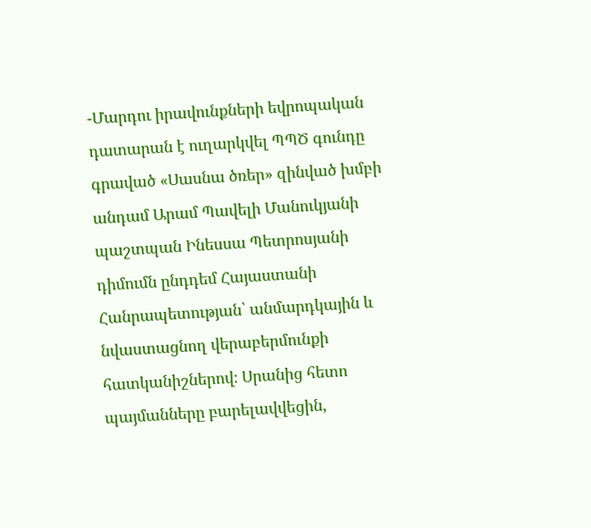-Մարդու իրավունքների եվրոպական դատարան է ուղարկվել ՊՊԾ գունդը գրաված «Սասնա ծռեր» զինված խմբի անդամ Արամ Պավելի Մանուկյանի պաշտպան Ինեսսա Պետրոսյանի դիմումն ընդդեմ Հայաստանի Հանրապետության՝ անմարդկային և նվաստացնող վերաբերմունքի հատկանիշներով։ Սրանից հետո պայմանները բարելավվեցին,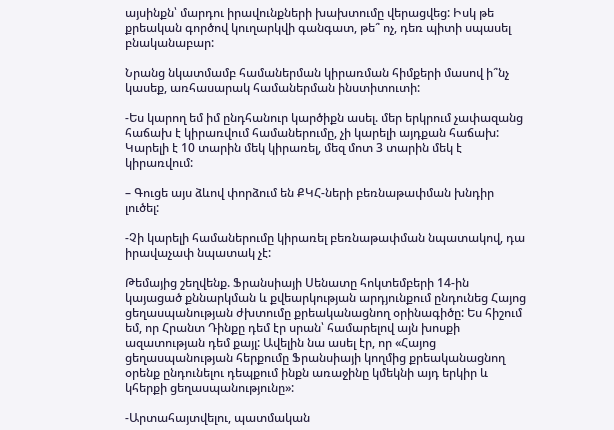այսինքն՝ մարդու իրավունքների խախտումը վերացվեց: Իսկ թե քրեական գործով կուղարկվի գանգատ, թե՞ ոչ, դեռ պիտի սպասել բնականաբար:

Նրանց նկատմամբ համաներման կիրառման հիմքերի մասով ի՞նչ կասեք, առհասարակ համաներման ինստիտուտի:

-Ես կարող եմ իմ ընդհանուր կարծիքն ասել. մեր երկրում չափազանց հաճախ է կիրառվում համաներումը, չի կարելի այդքան հաճախ: Կարելի է 10 տարին մեկ կիրառել, մեզ մոտ 3 տարին մեկ է կիրառվում:

– Գուցե այս ձևով փորձում են ՔԿՀ-ների բեռնաթափման խնդիր լուծել:

-Չի կարելի համաներումը կիրառել բեռնաթափման նպատակով, դա իրավաչափ նպատակ չէ:

Թեմայից շեղվենք. Ֆրանսիայի Սենատը հոկտեմբերի 14-ին կայացած քննարկման և քվեարկության արդյունքում ընդունեց Հայոց ցեղասպանության ժխտումը քրեականացնող օրինագիծը: Ես հիշում եմ, որ Հրանտ Դինքը դեմ էր սրան՝ համարելով այն խոսքի ազատության դեմ քայլ: Ավելին նա ասել էր, որ «Հայոց ցեղասպանության հերքումը Ֆրանսիայի կողմից քրեականացնող օրենք ընդունելու դեպքում ինքն առաջինը կմեկնի այդ երկիր և կհերքի ցեղասպանությունը»:

-Արտահայտվելու, պատմական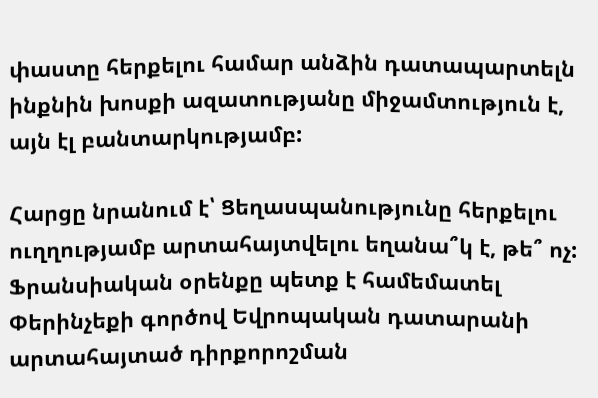փաստը հերքելու համար անձին դատապարտելն ինքնին խոսքի ազատությանը միջամտություն է, այն էլ բանտարկությամբ:

Հարցը նրանում է՝ Ցեղասպանությունը հերքելու ուղղությամբ արտահայտվելու եղանա՞կ է, թե՞ ոչ: Ֆրանսիական օրենքը պետք է համեմատել Փերինչեքի գործով Եվրոպական դատարանի արտահայտած դիրքորոշման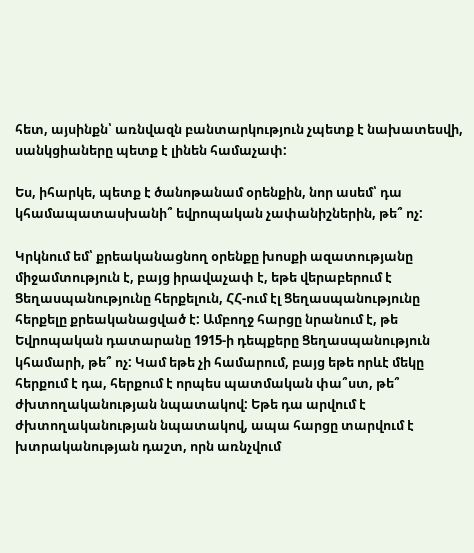հետ, այսինքն՝ առնվազն բանտարկություն չպետք է նախատեսվի, սանկցիաները պետք է լինեն համաչափ:

Ես, իհարկե, պետք է ծանոթանամ օրենքին, նոր ասեմ՝ դա կհամապատասխանի՞ եվրոպական չափանիշներին, թե՞ ոչ:

Կրկնում եմ՝ քրեականացնող օրենքը խոսքի ազատությանը միջամտություն է, բայց իրավաչափ է, եթե վերաբերում է Ցեղասպանությունը հերքելուն, ՀՀ-ում էլ Ցեղասպանությունը հերքելը քրեականացված է: Ամբողջ հարցը նրանում է, թե Եվրոպական դատարանը 1915-ի դեպքերը Ցեղասպանություն կհամարի, թե՞ ոչ: Կամ եթե չի համարում, բայց եթե որևէ մեկը հերքում է դա, հերքում է որպես պատմական փա՞ստ, թե՞ ժխտողականության նպատակով: Եթե դա արվում է ժխտողականության նպատակով, ապա հարցը տարվում է խտրականության դաշտ, որն առնչվում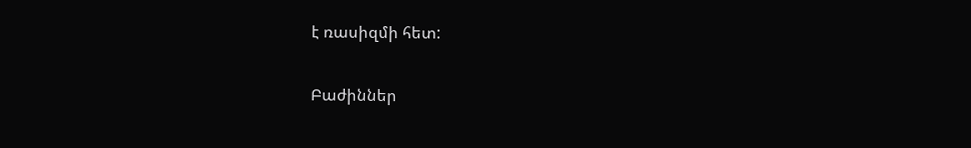է ռասիզմի հետ:

Բաժիններ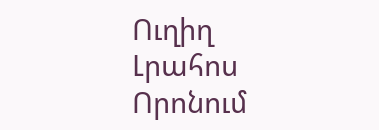Ուղիղ
Լրահոս
Որոնում